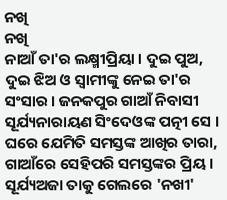ନଖି
ନଖି
ନାଆଁ ତା'ର ଲକ୍ଷ୍ମୀପ୍ରିୟା । ଦୁଇ ପୁଅ, ଦୁଇ ଝିଅ ଓ ସ୍ବାମୀଙ୍କୁ ନେଇ ତା'ର ସଂସାର । ଜନକପୁର ଗାଆଁ ନିବାସୀ ସୂର୍ଯ୍ୟନାରାୟଣ ସିଂଦେଓଙ୍କ ପତ୍ନୀ ସେ । ଘରେ ଯେମିତି ସମସ୍ତଙ୍କ ଆଖିର ତାରା, ଗାଆଁରେ ସେହିପରି ସମସ୍ତଙ୍କର ପ୍ରିୟ । ସୂର୍ଯ୍ୟଅଜା ତାକୁ ଗେଲରେ 'ନଖୀ'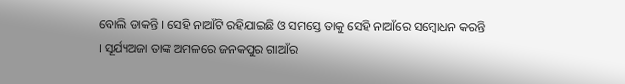ବୋଲି ଡାକନ୍ତି । ସେହି ନାଆଁଟି ରହିଯାଇଛି ଓ ସମସ୍ତେ ତାକୁ ସେହି ନାଆଁରେ ସମ୍ବୋଧନ କରନ୍ତି । ସୂର୍ଯ୍ୟଅଜା ତାଙ୍କ ଅମଳରେ ଜନକପୁର ଗାଆଁର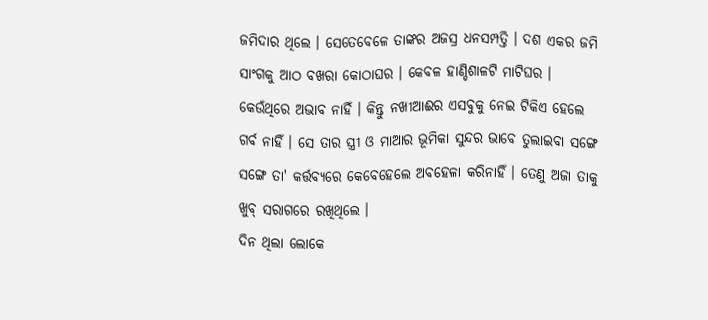ଜମିଦାର ଥିଲେ । ସେତେବେଳେ ତାଙ୍କର ଅଜସ୍ର ଧନସମ୍ପତ୍ତି । ଦଶ ଏକର ଜମି ସାଂଗକୁ ଆଠ ବଖରା କୋଠାଘର । କେବଳ ହାଣ୍ଡିଶାଳଟି ମାଟିଘର । କେଉଁଥିରେ ଅଭାବ ନାହିଁ । କିନ୍ତୁ ନଖୀଆଈର ଏସବୁକୁ ନେଇ ଟିକିଏ ହେଲେ ଗର୍ବ ନାହିଁ । ସେ ତାର ସ୍ତ୍ରୀ ଓ ମାଆର ଭୂମିକା ସୁନ୍ଦର ଭାବେ ତୁଲାଇବା ସଙ୍ଗେ ସଙ୍ଗେ ତା' କର୍ତ୍ତବ୍ୟରେ କେବେହେଲେ ଅବହେଳା କରିନାହିଁ । ତେଣୁ ଅଜା ତାକୁ ଖୁବ୍ ସରାଗରେ ରଖିଥିଲେ ।
ଦିନ ଥିଲା ଲୋକେ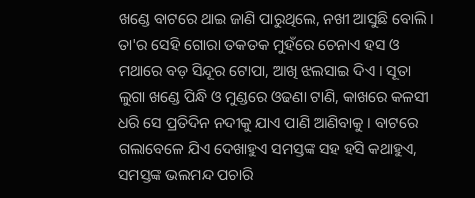ଖଣ୍ଡେ ବାଟରେ ଥାଇ ଜାଣି ପାରୁଥିଲେ, ନଖୀ ଆସୁଛି ବୋଲି । ତା'ର ସେହି ଗୋରା ତକତକ ମୁହଁରେ ଚେନାଏ ହସ ଓ ମଥାରେ ବଡ଼ ସିନ୍ଦୂର ଟୋପା, ଆଖି ଝଲସାଇ ଦିଏ । ସୂତା ଲୁଗା ଖଣ୍ଡେ ପିନ୍ଧି ଓ ମୁଣ୍ଡରେ ଓଢଣା ଟାଣି, କାଖରେ କଳସୀ ଧରି ସେ ପ୍ରତିଦିନ ନଦୀକୁ ଯାଏ ପାଣି ଆଣିବାକୁ । ବାଟରେ ଗଲାବେଳେ ଯିଏ ଦେଖାହୁଏ ସମସ୍ତଙ୍କ ସହ ହସି କଥାହୁଏ, ସମସ୍ତଙ୍କ ଭଲମନ୍ଦ ପଚାରି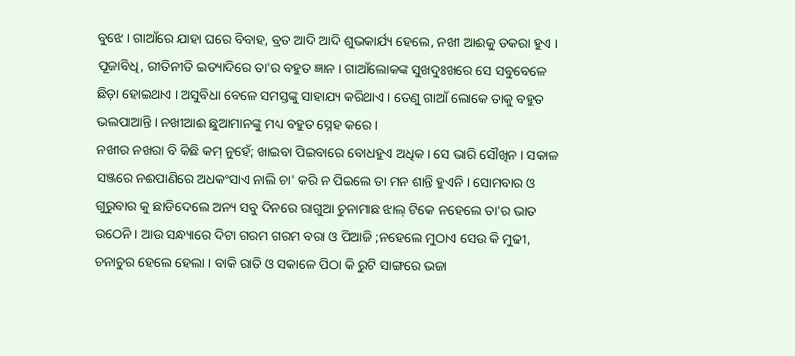ବୁଝେ । ଗାଆଁରେ ଯାହା ଘରେ ବିବାହ, ବ୍ରତ ଆଦି ଆଦି ଶୁଭକାର୍ଯ୍ୟ ହେଲେ, ନଖୀ ଆଈକୁ ଡକରା ହୁଏ । ପୂଜାବିଧି, ରୀତିନୀତି ଇତ୍ୟାଦିରେ ତା'ର ବହୁତ ଜ୍ଞାନ । ଗାଆଁଲୋକଙ୍କ ସୁଖଦୁଃଖରେ ସେ ସବୁବେଳେ ଛିଡ଼ା ହୋଇଥାଏ । ଅସୁବିଧା ବେଳେ ସମସ୍ତଙ୍କୁ ସାହାଯ୍ୟ କରିଥାଏ । ତେଣୁ ଗାଆଁ ଲୋକେ ତାକୁ ବହୁତ ଭଲପାଆନ୍ତି । ନଖୀଆଈ ଛୁଆମାନଙ୍କୁ ମଧ୍ୟ ବହୁତ ସ୍ନେହ କରେ ।
ନଖୀର ନଖରା ବି କିଛି କମ୍ ନୁହେଁ; ଖାଇବା ପିଇବାରେ ବୋଧହୁଏ ଅଧିକ । ସେ ଭାରି ସୌଖିନ । ସକାଳ ସଞ୍ଜରେ ନଈପାଣିରେ ଅଧକଂସାଏ ନାଲି ଚା' କରି ନ ପିଇଲେ ତା ମନ ଶାନ୍ତି ହୁଏନି । ସୋମବାର ଓ ଗୁରୁବାର କୁ ଛାଡିଦେଲେ ଅନ୍ୟ ସବୁ ଦିନରେ ରାଗୁଆ ଚୁନାମାଛ ଝାଲ୍ ଟିକେ ନହେଲେ ତା'ର ଭାତ ଉଠେନି । ଆଉ ସନ୍ଧ୍ୟାରେ ଦିଟା ଗରମ ଗରମ ବରା ଓ ପିଆଜି ;ନହେଲେ ମୁଠାଏ ସେଉ କି ମୁଢୀ, ଚନାଚୁର ହେଲେ ହେଲା । ବାକି ରାତି ଓ ସକାଳେ ପିଠା କି ରୁଟି ସାଙ୍ଗରେ ଭଜା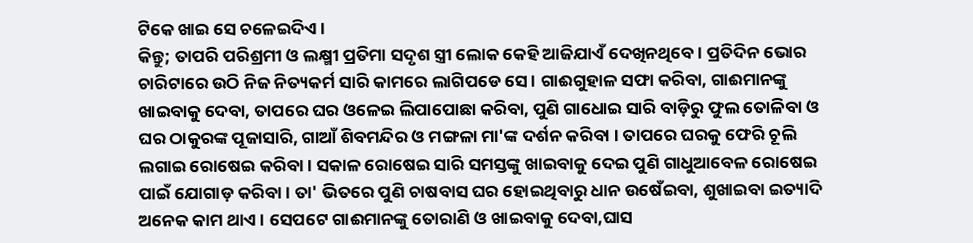ଟିକେ ଖାଇ ସେ ଚଳେଇଦିଏ ।
କିନ୍ତୁ; ତାପରି ପରିଶ୍ରମୀ ଓ ଲକ୍ଷ୍ମୀ ପ୍ରତିମା ସଦୃଶ ସ୍ତ୍ରୀ ଲୋକ କେହି ଆଜିଯାଏଁ ଦେଖିନଥିବେ । ପ୍ରତିଦିନ ଭୋର ଚାରିଟାରେ ଉଠି ନିଜ ନିତ୍ୟକର୍ମ ସାରି କାମରେ ଲାଗିପଡେ ସେ । ଗାଈଗୁହାଳ ସଫା କରିବା, ଗାଈମାନଙ୍କୁ ଖାଇବାକୁ ଦେବା, ତାପରେ ଘର ଓଳେଇ ଲିପାପୋଛା କରିବା, ପୁଣି ଗାଧୋଇ ସାରି ବାଡ଼ିରୁ ଫୁଲ ତୋଳିବା ଓ ଘର ଠାକୁରଙ୍କ ପୂଜାସାରି, ଗାଆଁ ଶିବମନ୍ଦିର ଓ ମଙ୍ଗଳା ମା'ଙ୍କ ଦର୍ଶନ କରିବା । ତାପରେ ଘରକୁ ଫେରି ଚୂଲି ଲଗାଇ ରୋଷେଇ କରିବା । ସକାଳ ରୋଷେଇ ସାରି ସମସ୍ତଙ୍କୁ ଖାଇବାକୁ ଦେଇ ପୁଣି ଗାଧୁଆବେଳ ରୋଷେଇ ପାଇଁ ଯୋଗାଡ଼ କରିବା । ତା' ଭିତରେ ପୁଣି ଚାଷବାସ ଘର ହୋଇଥିବାରୁ ଧାନ ଉଷେଁଇବା, ଶୁଖାଇବା ଇତ୍ୟାଦି ଅନେକ କାମ ଥାଏ । ସେପଟେ ଗାଈମାନଙ୍କୁ ତୋରାଣି ଓ ଖାଇବାକୁ ଦେବା,ଘାସ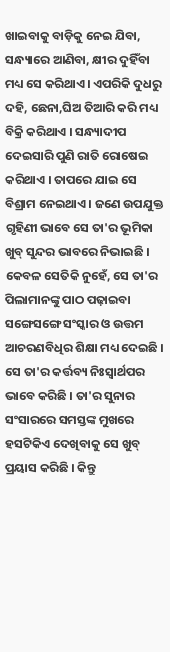ଖାଇବାକୁ ବାଡ଼ିକୁ ନେଇ ଯିବା, ସନ୍ଧ୍ୟାରେ ଆଣିବା, କ୍ଷୀର ଦୁହିଁବା ମଧ୍ୟ ସେ କରିଥାଏ । ଏପରିକି ଦୁଧରୁ ଦହି, ଛେନା,ଘିଅ ତିଆରି କରି ମଧ୍ୟ ବିକ୍ରି କରିଥାଏ । ସନ୍ଧ୍ୟାଦୀପ ଦେଇସାରି ପୁଣି ରାତି ରୋଷେଇ କରିଥାଏ । ତାପରେ ଯାଇ ସେ ବିଶ୍ରାମ ନେଇଥାଏ । ଜଣେ ଉପଯୁକ୍ତ ଗୃହିଣୀ ଭାବେ ସେ ତା'ର ଭୂମିକା ଖୁବ୍ ସୁନ୍ଦର ଭାବରେ ନିଭାଇଛି । କେବଳ ସେତିକି ନୁହେଁ, ସେ ତା'ର ପିଲାମାନଙ୍କୁ ପାଠ ପଢ଼ାଇବା ସଙ୍ଗେସଙ୍ଗେ ସଂସ୍କାର ଓ ଉତ୍ତମ ଆଚରଣବିଧିର ଶିକ୍ଷା ମଧ୍ୟ ଦେଇଛି । ସେ ତା'ର କର୍ତ୍ତବ୍ୟ ନିଃସ୍ଵାର୍ଥପର ଭାବେ କରିଛି । ତା'ର ସୁନାର ସଂସାରରେ ସମସ୍ତଙ୍କ ମୁଖରେ ହସଟିକିଏ ଦେଖିବାକୁ ସେ ଖୁବ୍ ପ୍ରୟାସ କରିଛି । କିନ୍ତୁ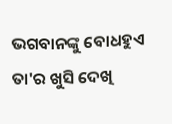ଭଗବାନଙ୍କୁ ବୋଧହୁଏ ତା'ର ଖୁସି ଦେଖି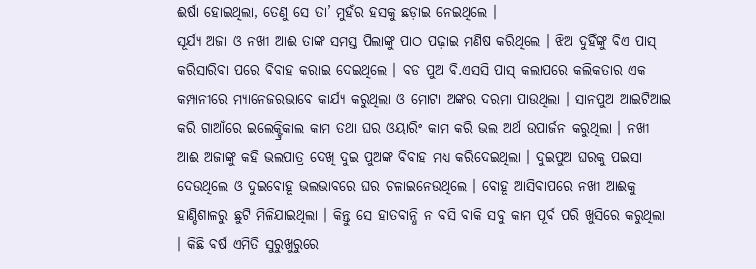ଈର୍ଷା ହୋଇଥିଲା, ତେଣୁ ସେ ତା’ ମୁହଁର ହସକୁ ଛଡ଼ାଇ ନେଇଥିଲେ ।
ସୂର୍ଯ୍ୟ ଅଜା ଓ ନଖୀ ଆଈ ତାଙ୍କ ସମସ୍ତ ପିଲାଙ୍କୁ ପାଠ ପଢ଼ାଇ ମଣିଷ କରିଥିଲେ । ଝିଅ ଦୁହିଁଙ୍କୁ ବିଏ ପାସ୍ କରିସାରିବା ପରେ ବିବାହ କରାଇ ଦେଇଥିଲେ । ବଡ ପୁଅ ବି.ଏସସି ପାସ୍ କଲାପରେ କଲିକତାର ଏକ କମ୍ପାନୀରେ ମ୍ୟାନେଜରଭାବେ କାର୍ଯ୍ୟ କରୁଥିଲା ଓ ମୋଟା ଅଙ୍କର ଦରମା ପାଉଥିଲା । ସାନପୁଅ ଆଇଟିଆଇ କରି ଗାଆଁରେ ଇଲେକ୍ଟ୍ରିକାଲ କାମ ତଥା ଘର ଓୟାରିଂ କାମ କରି ଭଲ ଅର୍ଥ ଉପାର୍ଜନ କରୁଥିଲା । ନଖୀ ଆଈ ଅଜାଙ୍କୁ କହି ଭଲପାତ୍ର ଦେଖି ଦୁଇ ପୁଅଙ୍କ ବିବାହ ମଧ୍ୟ କରିଦେଇଥିଲା । ଦୁଇପୁଅ ଘରକୁ ପଇସା ଦେଉଥିଲେ ଓ ଦୁଇବୋହୂ ଭଲଭାବରେ ଘର ଚଳାଇନେଉଥିଲେ । ବୋହୂ ଆସିବାପରେ ନଖୀ ଆଈକୁ ହାଣ୍ଡିଶାଳରୁ ଛୁଟି ମିଳିଯାଇଥିଲା । କିନ୍ତୁ ସେ ହାତବାନ୍ଧି ନ ବସି ବାକି ସବୁ କାମ ପୂର୍ବ ପରି ଖୁସିରେ କରୁଥିଲା । କିଛି ବର୍ଷ ଏମିତି ସୁରୁଖୁରୁରେ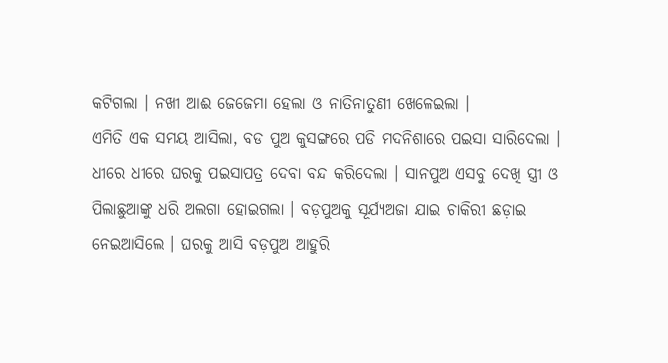କଟିଗଲା । ନଖୀ ଆଈ ଜେଜେମା ହେଲା ଓ ନାତିନାତୁଣୀ ଖେଳେଇଲା ।
ଏମିତି ଏକ ସମୟ ଆସିଲା, ବଡ ପୁଅ କୁସଙ୍ଗରେ ପଡି ମଦନିଶାରେ ପଇସା ସାରିଦେଲା । ଧୀରେ ଧୀରେ ଘରକୁ ପଇସାପତ୍ର ଦେବା ବନ୍ଦ କରିଦେଲା । ସାନପୁଅ ଏସବୁ ଦେଖି ସ୍ତ୍ରୀ ଓ ପିଲାଛୁଆଙ୍କୁ ଧରି ଅଲଗା ହୋଇଗଲା । ବଡ଼ପୁଅକୁ ସୂର୍ଯ୍ୟଅଜା ଯାଇ ଚାକିରୀ ଛଡ଼ାଇ ନେଇଆସିଲେ । ଘରକୁ ଆସି ବଡ଼ପୁଅ ଆହୁରି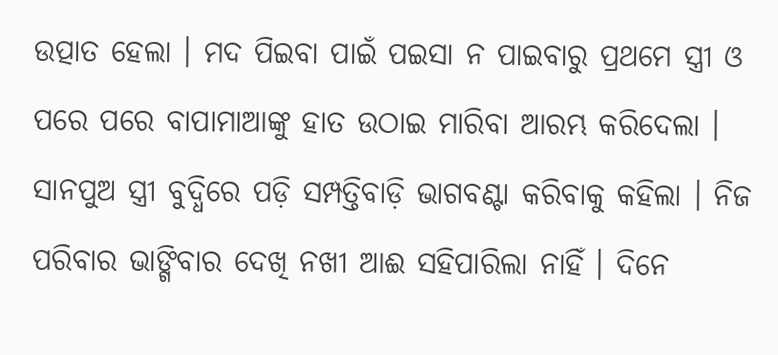ଉତ୍ପାତ ହେଲା । ମଦ ପିଇବା ପାଇଁ ପଇସା ନ ପାଇବାରୁ ପ୍ରଥମେ ସ୍ତ୍ରୀ ଓ ପରେ ପରେ ବାପାମାଆଙ୍କୁ ହାତ ଉଠାଇ ମାରିବା ଆରମ୍ଭ କରିଦେଲା । ସାନପୁଅ ସ୍ତ୍ରୀ ବୁଦ୍ଧିରେ ପଡ଼ି ସମ୍ପତ୍ତିବାଡ଼ି ଭାଗବଣ୍ଟା କରିବାକୁ କହିଲା । ନିଜ ପରିବାର ଭାଙ୍ଗିବାର ଦେଖି ନଖୀ ଆଈ ସହିପାରିଲା ନାହିଁ । ଦିନେ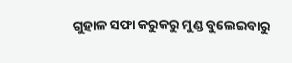ଗୁହାଳ ସଫା କରୁକରୁ ମୁଣ୍ଡ ବୁଲେଇବାରୁ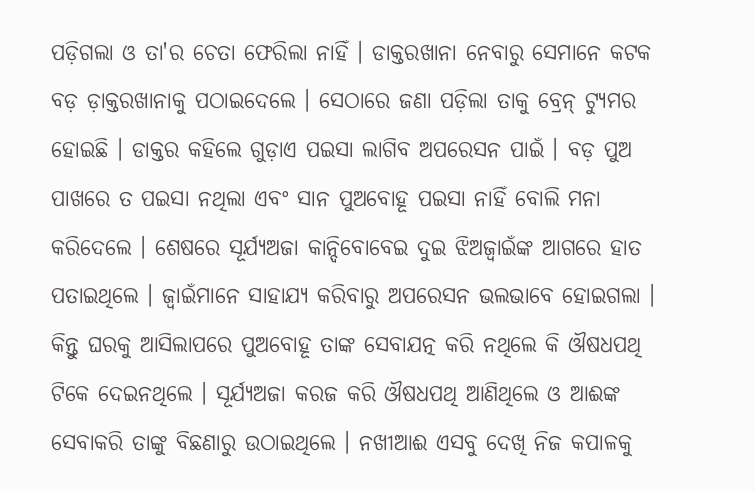ପଡ଼ିଗଲା ଓ ତା'ର ଚେତା ଫେରିଲା ନାହିଁ । ଡାକ୍ତରଖାନା ନେବାରୁ ସେମାନେ କଟକ ବଡ଼ ଡ଼ାକ୍ତରଖାନାକୁ ପଠାଇଦେଲେ । ସେଠାରେ ଜଣା ପଡ଼ିଲା ତାକୁ ବ୍ରେନ୍ ଟ୍ୟୁମର ହୋଇଛି । ଡାକ୍ତର କହିଲେ ଗୁଡ଼ାଏ ପଇସା ଲାଗିବ ଅପରେସନ ପାଇଁ । ବଡ଼ ପୁଅ ପାଖରେ ତ ପଇସା ନଥିଲା ଏବଂ ସାନ ପୁଅବୋହୂ ପଇସା ନାହିଁ ବୋଲି ମନା କରିଦେଲେ । ଶେଷରେ ସୂର୍ଯ୍ୟଅଜା କାନ୍ଦିବୋବେଇ ଦୁଇ ଝିଅଜ୍ୱାଇଁଙ୍କ ଆଗରେ ହାତ ପତାଇଥିଲେ । ଜ୍ୱାଇଁମାନେ ସାହାଯ୍ୟ କରିବାରୁ ଅପରେସନ ଭଲଭାବେ ହୋଇଗଲା । କିନ୍ତୁ ଘରକୁ ଆସିଲାପରେ ପୁଅବୋହୂ ତାଙ୍କ ସେବାଯତ୍ନ କରି ନଥିଲେ କି ଔଷଧପଥି ଟିକେ ଦେଇନଥିଲେ । ସୂର୍ଯ୍ୟଅଜା କରଜ କରି ଔଷଧପଥି ଆଣିଥିଲେ ଓ ଆଈଙ୍କ ସେବାକରି ତାଙ୍କୁ ବିଛଣାରୁ ଉଠାଇଥିଲେ । ନଖୀଆଈ ଏସବୁ ଦେଖି ନିଜ କପାଳକୁ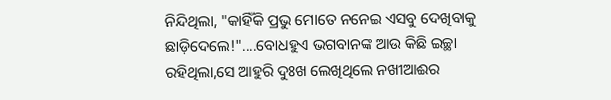ନିନ୍ଦିଥିଲା, "କାହିଁକି ପ୍ରଭୁ ମୋତେ ନନେଇ ଏସବୁ ଦେଖିବାକୁ ଛାଡ଼ିଦେଲେ!"....ବୋଧହୁଏ ଭଗବାନଙ୍କ ଆଉ କିଛି ଇଚ୍ଛା ରହିଥିଲା,ସେ ଆହୁରି ଦୁଃଖ ଲେଖିଥିଲେ ନଖୀଆଈର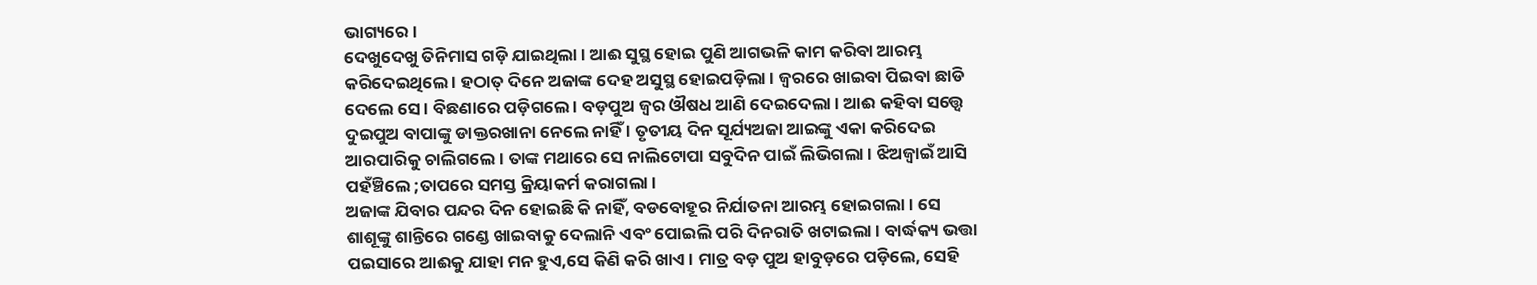ଭାଗ୍ୟରେ ।
ଦେଖୁଦେଖୁ ତିନିମାସ ଗଡ଼ି ଯାଇଥିଲା । ଆଈ ସୁସ୍ଥ ହୋଇ ପୁଣି ଆଗଭଳି କାମ କରିବା ଆରମ୍ଭ କରିଦେଇଥିଲେ । ହଠାତ୍ ଦିନେ ଅଜାଙ୍କ ଦେହ ଅସୁସ୍ଥ ହୋଇପଡ଼ିଲା । ଜ୍ୱରରେ ଖାଇବା ପିଇବା ଛାଡି ଦେଲେ ସେ । ବିଛଣାରେ ପଡ଼ିଗଲେ । ବଡ଼ପୁଅ ଜ୍ୱର ଔଷଧ ଆଣି ଦେଇଦେଲା । ଆଈ କହିବା ସତ୍ତ୍ୱେ ଦୁଇପୁଅ ବାପାଙ୍କୁ ଡାକ୍ତରଖାନା ନେଲେ ନାହିଁ । ତୃତୀୟ ଦିନ ସୂର୍ଯ୍ୟଅଜା ଆଇଙ୍କୁ ଏକା କରିଦେଇ ଆରପାରିକୁ ଚାଲିଗଲେ । ତାଙ୍କ ମଥାରେ ସେ ନାଲିଟୋପା ସବୁଦିନ ପାଇଁ ଲିଭିଗଲା । ଝିଅଜ୍ୱାଇଁ ଆସି ପହଁଞ୍ଚିଲେ ;ତାପରେ ସମସ୍ତ କ୍ରିୟାକର୍ମ କରାଗଲା ।
ଅଜାଙ୍କ ଯିବାର ପନ୍ଦର ଦିନ ହୋଇଛି କି ନାହିଁ, ବଡବୋହୂର ନିର୍ଯାତନା ଆରମ୍ଭ ହୋଇଗଲା । ସେ ଶାଶୂଙ୍କୁ ଶାନ୍ତିରେ ଗଣ୍ଡେ ଖାଇବାକୁ ଦେଲାନି ଏବଂ ପୋଇଲି ପରି ଦିନରାତି ଖଟାଇଲା । ବାର୍ଦ୍ଧକ୍ୟ ଭତ୍ତା ପଇସାରେ ଆଈକୁ ଯାହା ମନ ହୁଏ,ସେ କିଣି କରି ଖାଏ । ମାତ୍ର ବଡ଼ ପୁଅ ହାବୁଡ଼ରେ ପଡ଼ିଲେ, ସେହି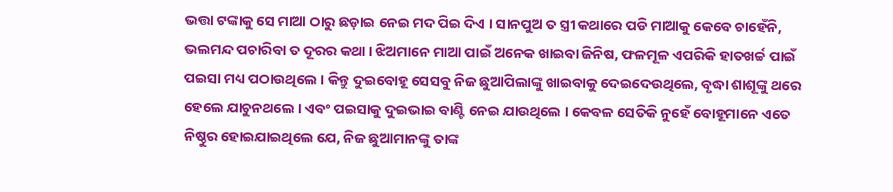ଭତ୍ତା ଟଙ୍କାକୁ ସେ ମାଆ ଠାରୁ ଛଡ଼ାଇ ନେଇ ମଦ ପିଇ ଦିଏ । ସାନପୁଅ ତ ସ୍ତ୍ରୀ କଥାରେ ପଡି ମାଆକୁ କେବେ ଚାହେଁନି, ଭଲମନ୍ଦ ପଚାରିବା ତ ଦୂରର କଥା । ଝିଅମାନେ ମାଆ ପାଇଁ ଅନେକ ଖାଇବା ଜିନିଷ, ଫଳମୂଳ ଏପରିକି ହାତଖର୍ଚ୍ଚ ପାଇଁ ପଇସା ମଧ୍ୟ ପଠାଉଥିଲେ । କିନ୍ତୁ ଦୁଇବୋହୂ ସେସବୁ ନିଜ ଛୁଆପିଲାଙ୍କୁ ଖାଇବାକୁ ଦେଇଦେଉଥିଲେ, ବୃଦ୍ଧା ଶାଶୂଙ୍କୁ ଥରେ ହେଲେ ଯାଚୁନଥଲେ । ଏବଂ ପଇସାକୁ ଦୁଇଭାଇ ବାଣ୍ଟି ନେଇ ଯାଉଥିଲେ । କେବଳ ସେତିକି ନୁହେଁ ବୋହୂମାନେ ଏତେ ନିଷ୍ଠୁର ହୋଇଯାଇଥିଲେ ଯେ, ନିଜ ଛୁଆମାନଙ୍କୁ ତାଙ୍କ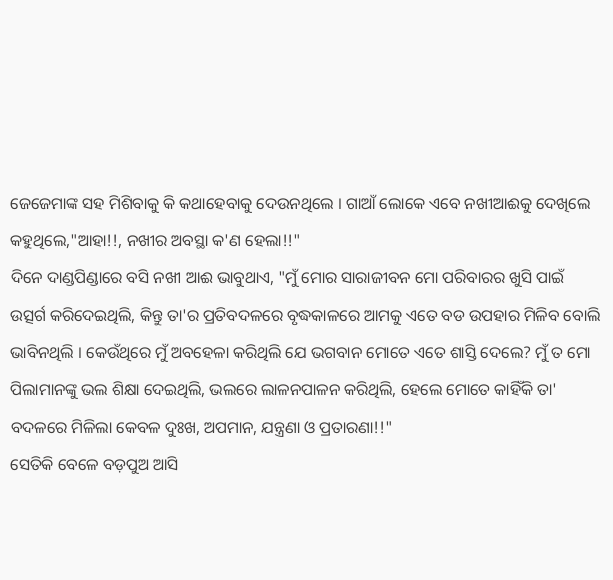ଜେଜେମାଙ୍କ ସହ ମିଶିବାକୁ କି କଥାହେବାକୁ ଦେଉନଥିଲେ । ଗାଆଁ ଲୋକେ ଏବେ ନଖୀଆଈକୁ ଦେଖିଲେ କହୁଥିଲେ,"ଆହା!!, ନଖୀର ଅବସ୍ଥା କ'ଣ ହେଲା!!"
ଦିନେ ଦାଣ୍ଡପିଣ୍ଡାରେ ବସି ନଖୀ ଆଈ ଭାବୁଥାଏ, "ମୁଁ ମୋର ସାରାଜୀବନ ମୋ ପରିବାରର ଖୁସି ପାଇଁ ଉତ୍ସର୍ଗ କରିଦେଇଥିଲି, କିନ୍ତୁ ତା'ର ପ୍ରତିବଦଳରେ ବୃଦ୍ଧକାଳରେ ଆମକୁ ଏତେ ବଡ ଉପହାର ମିଳିବ ବୋଲି ଭାବିନଥିଲି । କେଉଁଥିରେ ମୁଁ ଅବହେଳା କରିଥିଲି ଯେ ଭଗବାନ ମୋତେ ଏତେ ଶାସ୍ତି ଦେଲେ? ମୁଁ ତ ମୋ ପିଲାମାନଙ୍କୁ ଭଲ ଶିକ୍ଷା ଦେଇଥିଲି, ଭଲରେ ଲାଳନପାଳନ କରିଥିଲି, ହେଲେ ମୋତେ କାହିଁକି ତା' ବଦଳରେ ମିଳିଲା କେବଳ ଦୁଃଖ, ଅପମାନ, ଯନ୍ତ୍ରଣା ଓ ପ୍ରତାରଣା!!"
ସେତିକି ବେଳେ ବଡ଼ପୁଅ ଆସି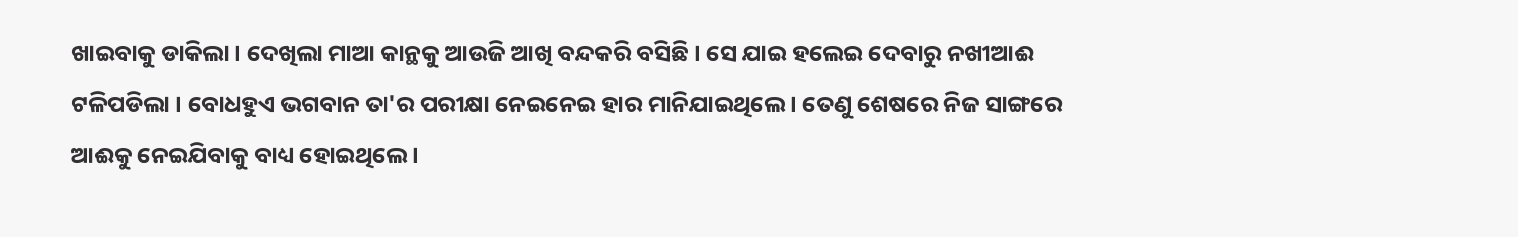ଖାଇବାକୁ ଡାକିଲା । ଦେଖିଲା ମାଆ କାନ୍ଥକୁ ଆଉଜି ଆଖି ବନ୍ଦକରି ବସିଛି । ସେ ଯାଇ ହଲେଇ ଦେବାରୁ ନଖୀଆଈ ଟଳିପଡିଲା । ବୋଧହୁଏ ଭଗବାନ ତା'ର ପରୀକ୍ଷା ନେଇନେଇ ହାର ମାନିଯାଇଥିଲେ । ତେଣୁ ଶେଷରେ ନିଜ ସାଙ୍ଗରେ ଆଈକୁ ନେଇଯିବାକୁ ବାଧ୍ୟ ହୋଇଥିଲେ ।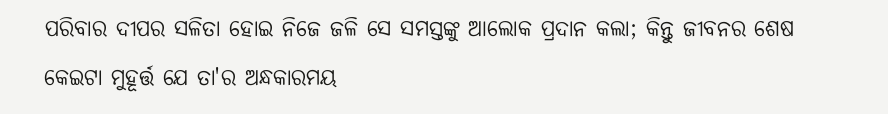ପରିବାର ଦୀପର ସଳିତା ହୋଇ ନିଜେ ଜଳି ସେ ସମସ୍ତଙ୍କୁ ଆଲୋକ ପ୍ରଦାନ କଲା; କିନ୍ତୁ ଜୀବନର ଶେଷ କେଇଟା ମୁହୂର୍ତ୍ତ ଯେ ତା'ର ଅନ୍ଧକାରମୟ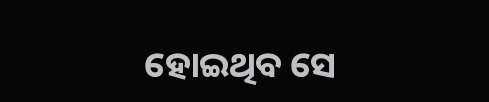ହୋଇଥିବ ସେ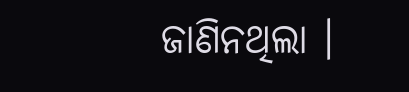ଜାଣିନଥିଲା ।